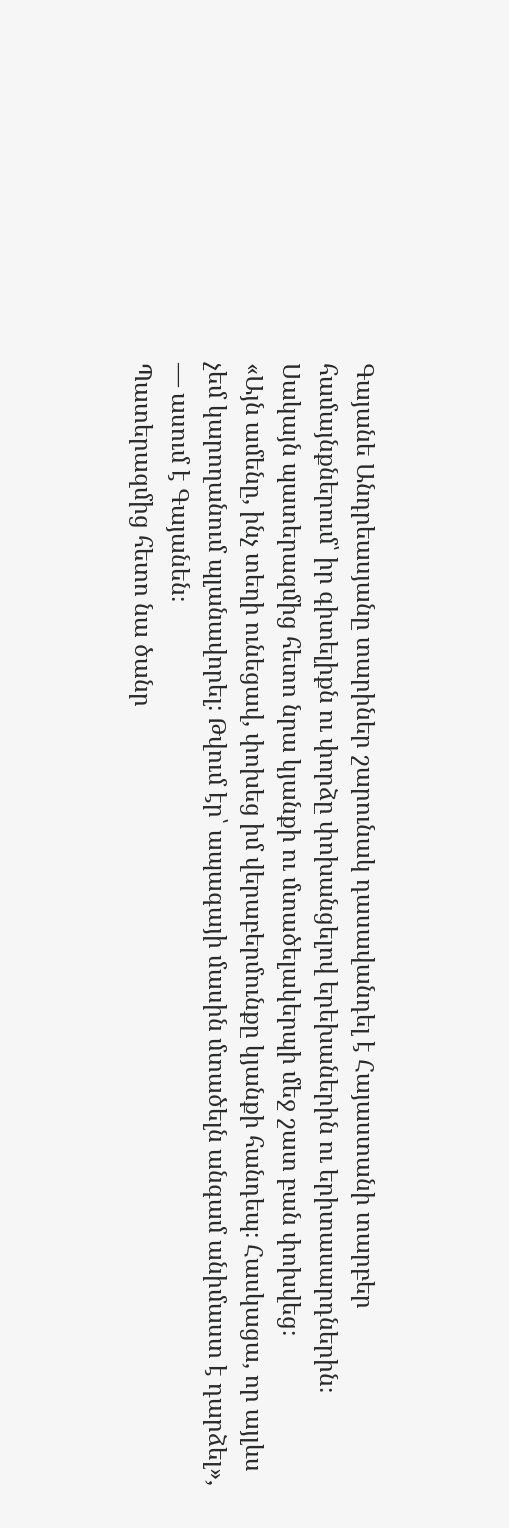Գայանե Անդրեասյանը տարիներ շարունակ դասավանդել է Հայաստանի տարբեր համայնքներում՝ իր գիտելիքն ու փորձը փոխանցելով երեխաներին ու երիտասարդներին։
Սակայն պատերազմից հետո նրա կյանքի ու մտածելակերպի մեջ շատ բան փոխվեց։
«Այն ամենը, ինչ տեղի ունեցավ, փոխեց իմ վերաբերմունքը կյանքի հանդեպ։ Հասկացա, որ այլևս չեմ կարողանում պլանավորել։ Թվում էր՝ ապագայի մասին մտածելն անգամ անիմաստ է դարձել», — ասում է Գայանեն։
Պատերազմից հետո նա ծանր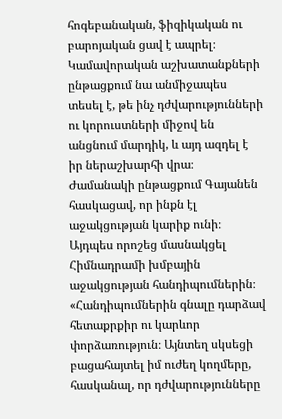հոգեբանական, ֆիզիկական ու բարոյական ցավ է ապրել։ Կամավորական աշխատանքների ընթացքում նա անմիջապես տեսել է, թե ինչ դժվարությունների ու կորուստների միջով են անցնում մարդիկ, և այդ ազդել է իր ներաշխարհի վրա։
Ժամանակի ընթացքում Գայանեն հասկացավ, որ ինքն էլ աջակցության կարիք ունի։ Այդպես որոշեց մասնակցել Հիմնադրամի խմբային աջակցության հանդիպումներին։
«Հանդիպումներին գնալը դարձավ հետաքրքիր ու կարևոր փորձառություն։ Այնտեղ սկսեցի բացահայտել իմ ուժեղ կողմերը, հասկանալ, որ դժվարությունները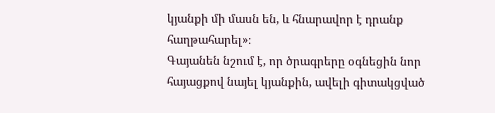կյանքի մի մասն են, և հնարավոր է դրանք հաղթահարել»։
Գայանեն նշում է, որ ծրագրերը օգնեցին նոր հայացքով նայել կյանքին, ավելի գիտակցված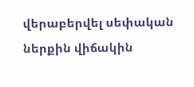վերաբերվել սեփական ներքին վիճակին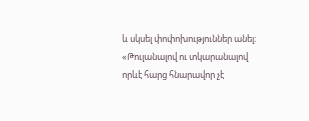և սկսել փոփոխություններ անել։
«Թուլանալով ու տկարանալով որևէ հարց հնարավոր չէ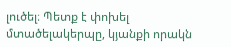լուծել։ Պետք է փոխել մտածելակերպը, կյանքի որակն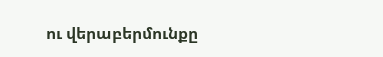ու վերաբերմունքը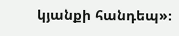կյանքի հանդեպ»։